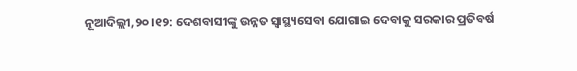ନୂଆଦିଲ୍ଲୀ,୨୦।୧୨: ଦେଶବାସୀଙ୍କୁ ଉନ୍ନତ ସ୍ବାସ୍ଥ୍ୟସେବା ଯୋଗାଇ ଦେବାକୁ ସରକାର ପ୍ରତିବର୍ଷ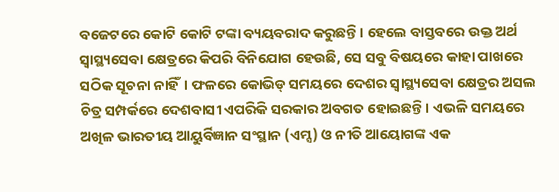ବଜେଟରେ କୋଟି କୋଟି ଟଙ୍କା ବ୍ୟୟବରାଦ କରୁଛନ୍ତି। ହେଲେ ବାସ୍ତବରେ ଉକ୍ତ ଅର୍ଥ ସ୍ବାସ୍ଥ୍ୟସେବା କ୍ଷେତ୍ରରେ କିପରି ବିନିଯୋଗ ହେଉଛି, ସେ ସବୁ ବିଷୟରେ କାହା ପାଖରେ ସଠିକ ସୂଚନା ନାହିଁ। ଫଳରେ କୋଭିଡ୍ ସମୟରେ ଦେଶର ସ୍ବାସ୍ଥ୍ୟସେବା କ୍ଷେତ୍ରର ଅସଲ ଚିତ୍ର ସମ୍ପର୍କରେ ଦେଶବାସୀ ଏପରିକି ସରକାର ଅବଗତ ହୋଇଛନ୍ତି। ଏଭଳି ସମୟରେ ଅଖିଳ ଭାରତୀୟ ଆୟୁର୍ବିଜ୍ଞାନ ସଂସ୍ଥାନ (ଏମ୍ସ) ଓ ନୀତି ଆୟୋଗଙ୍କ ଏକ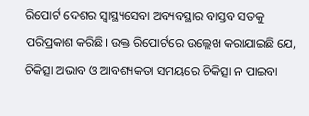ରିପୋର୍ଟ ଦେଶର ସ୍ବାସ୍ଥ୍ୟସେବା ଅବ୍ୟବସ୍ଥାର ବାସ୍ତବ ସତକୁ ପରିପ୍ରକାଶ କରିଛି। ଉକ୍ତ ରିପୋର୍ଟରେ ଉଲ୍ଲେଖ କରାଯାଇଛି ଯେ, ଚିକିତ୍ସା ଅଭାବ ଓ ଆବଶ୍ୟକତା ସମୟରେ ଚିକିତ୍ସା ନ ପାଇବା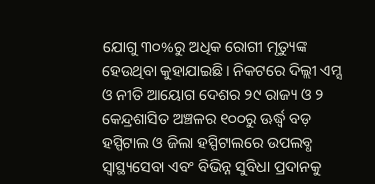ଯୋଗୁ ୩୦%ରୁ ଅଧିକ ରୋଗୀ ମୃତ୍ୟୁଙ୍କ ହେଉଥିବା କୁହାଯାଇଛି। ନିକଟରେ ଦିଲ୍ଲୀ ଏମ୍ସ ଓ ନୀତି ଆୟୋଗ ଦେଶର ୨୯ ରାଜ୍ୟ ଓ ୨ କେନ୍ଦ୍ରଶାସିତ ଅଞ୍ଚଳର ୧୦୦ରୁ ଊର୍ଦ୍ଧ୍ୱ ବଡ଼ ହସ୍ପିଟାଲ ଓ ଜିଲା ହସ୍ପିଟାଲରେ ଉପଲବ୍ଧ ସ୍ବାସ୍ଥ୍ୟସେବା ଏବଂ ବିଭିନ୍ନ ସୁବିଧା ପ୍ରଦାନକୁ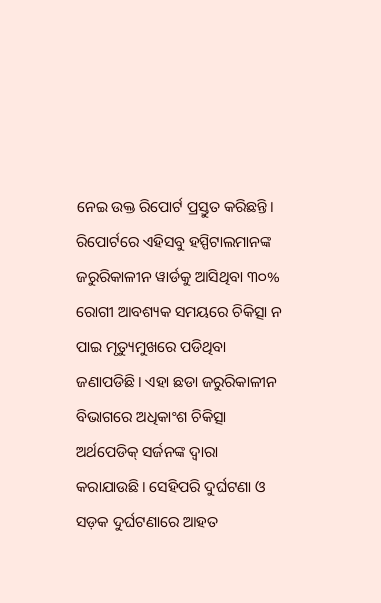ନେଇ ଉକ୍ତ ରିପୋର୍ଟ ପ୍ରସ୍ତୁତ କରିଛନ୍ତି। ରିପୋର୍ଟରେ ଏହିସବୁ ହସ୍ପିଟାଲମାନଙ୍କ ଜରୁରିକାଳୀନ ୱାର୍ଡକୁ ଆସିଥିବା ୩୦% ରୋଗୀ ଆବଶ୍ୟକ ସମୟରେ ଚିକିତ୍ସା ନ ପାଇ ମୃତ୍ୟୁମୁଖରେ ପଡିଥିବା ଜଣାପଡିଛି। ଏହା ଛଡା ଜରୁରିକାଳୀନ ବିଭାଗରେ ଅଧିକାଂଶ ଚିକିତ୍ସା ଅର୍ଥପେଡିକ୍ ସର୍ଜନଙ୍କ ଦ୍ୱାରା କରାଯାଉଛି। ସେହିପରି ଦୁର୍ଘଟଣା ଓ ସଡ଼କ ଦୁର୍ଘଟଣାରେ ଆହତ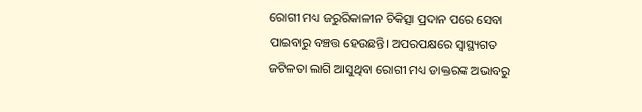ରୋଗୀ ମଧ୍ୟ ଜରୁରିକାଳୀନ ଚିକିତ୍ସା ପ୍ରଦାନ ପରେ ସେବା ପାଇବାରୁ ବଞ୍ଚତ୍ତ ହେଉଛନ୍ତି। ଅପରପକ୍ଷରେ ସ୍ବାସ୍ଥ୍ୟଗତ ଜଟିଳତା ଲାଗି ଆସୁଥିବା ରୋଗୀ ମଧ୍ୟ ଡାକ୍ତରଙ୍କ ଅଭାବରୁ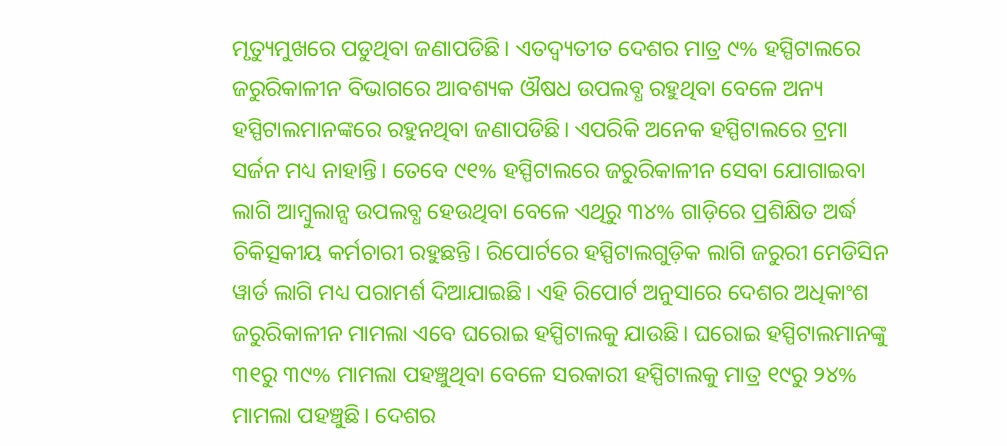ମୃତ୍ୟୁମୁଖରେ ପଡୁଥିବା ଜଣାପଡିଛି। ଏତଦ୍ବ୍ୟତୀତ ଦେଶର ମାତ୍ର ୯% ହସ୍ପିଟାଲରେ ଜରୁରିକାଳୀନ ବିଭାଗରେ ଆବଶ୍ୟକ ଔଷଧ ଉପଲବ୍ଧ ରହୁଥିବା ବେଳେ ଅନ୍ୟ ହସ୍ପିଟାଲମାନଙ୍କରେ ରହୁନଥିବା ଜଣାପଡିଛି। ଏପରିକି ଅନେକ ହସ୍ପିଟାଲରେ ଟ୍ରମା ସର୍ଜନ ମଧ୍ୟ ନାହାନ୍ତି। ତେବେ ୯୧% ହସ୍ପିଟାଲରେ ଜରୁରିକାଳୀନ ସେବା ଯୋଗାଇବା ଲାଗି ଆମ୍ବୁଲାନ୍ସ ଉପଲବ୍ଧ ହେଉଥିବା ବେଳେ ଏଥିରୁ ୩୪% ଗାଡ଼ିରେ ପ୍ରଶିକ୍ଷିତ ଅର୍ଦ୍ଧ ଚିକିତ୍ସକୀୟ କର୍ମଚାରୀ ରହୁଛନ୍ତି। ରିପୋର୍ଟରେ ହସ୍ପିଟାଲଗୁଡ଼ିକ ଲାଗି ଜରୁରୀ ମେଡିସିନ ୱାର୍ଡ ଲାଗି ମଧ୍ୟ ପରାମର୍ଶ ଦିଆଯାଇଛି। ଏହି ରିପୋର୍ଟ ଅନୁସାରେ ଦେଶର ଅଧିକାଂଶ ଜରୁରିକାଳୀନ ମାମଲା ଏବେ ଘରୋଇ ହସ୍ପିଟାଲକୁ ଯାଉଛି। ଘରୋଇ ହସ୍ପିଟାଲମାନଙ୍କୁ ୩୧ରୁ ୩୯% ମାମଲା ପହଞ୍ଚୁଥିବା ବେଳେ ସରକାରୀ ହସ୍ପିଟାଲକୁ ମାତ୍ର ୧୯ରୁ ୨୪% ମାମଲା ପହଞ୍ଚୁଛି। ଦେଶର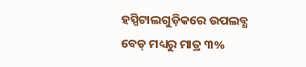ହସ୍ପିଟାଲଗୁଡ଼ିକରେ ଉପଲବ୍ଧ ବେଡ୍ ମଧ୍ୟରୁ ମାତ୍ର ୩%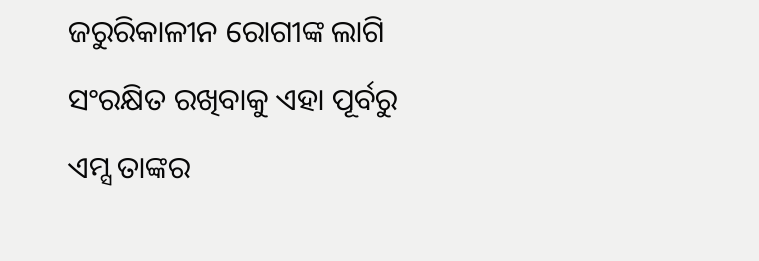ଜରୁରିକାଳୀନ ରୋଗୀଙ୍କ ଲାଗି ସଂରକ୍ଷିତ ରଖିବାକୁ ଏହା ପୂର୍ବରୁ ଏମ୍ସ ତାଙ୍କର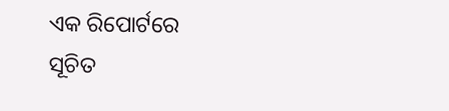ଏକ ରିପୋର୍ଟରେ ସୂଚିତ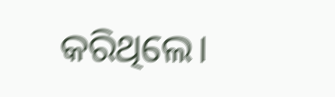କରିଥିଲେ।